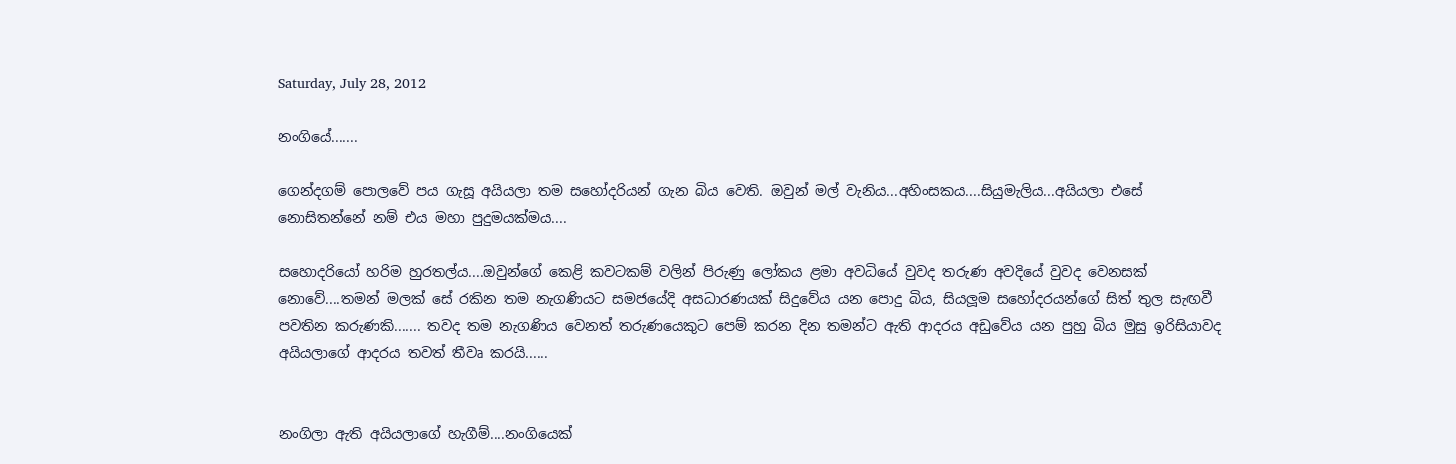Saturday, July 28, 2012

නංගියේ.......

ගෙන්දගම් පොලවේ පය ගැසූ අයියලා තම සහෝදරියන් ගැන බිය වෙති. ඔවුන් මල් වැනිය...අහිංසකය....සියුමැලිය...අයියලා එසේ නොසිතන්නේ නම් එය මහා පුදුමයක්මය....

සහොදරියෝ හරිම හුරතල්ය....ඔවුන්ගේ කෙළි කවටකම් වලින් පිරුණු ලෝකය ළමා අවධියේ වුවද තරුණ අවදියේ වුවද වෙනසක් නොවේ....තමන් මලක් සේ රකින තම නැගණියට සමජයේදි අසධාරණයක් සිදුවේය යන පොදු බිය, සියලූම සහෝදරයන්ගේ සිත් තුල සැඟවී පවතින කරුණකි....... තවද තම නැගණිය වෙනත් තරුණයෙකුට පෙම් කරන දින තමන්ට ඇති ආදරය අඩුවේය යන පුහු බිය මුසු ඉරිසියාවද අයියලාගේ ආදරය තවත් තීවෘ කරයි......


නංගිලා ඇති අයියලාගේ හැගීම්....නංගියෙක්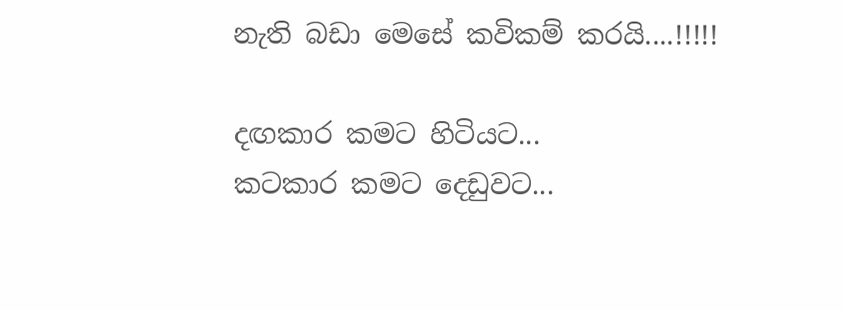නැති බඩා මෙසේ කවිකම් කරයි....!!!!!

දඟකාර කමට හිටියට...
කටකාර කමට දෙඩුවට...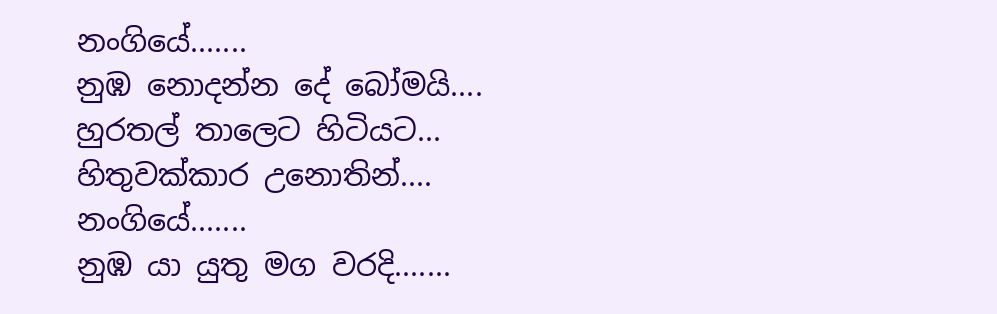නංගියේ.......
නුඹ නොදන්න දේ බෝමයි....
හුරතල් තාලෙට හිටියට...
හිතුවක්කාර උනොතින්....
නංගියේ.......
නුඹ යා යුතු මග වරදි.......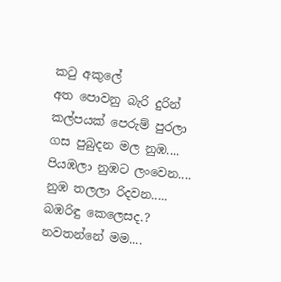කටු අකුලේ
අත පොවනු බැරි දුරින්
කල්පයක් පෙරුම් පුරලා
ගස පුබුදන මල නුඹ....
පියඹලා නුඹට ලංවෙන....
නුඹ තලලා රිදවන.....
බඹරිඳු කෙලෙසද.? නවතන්නේ මම....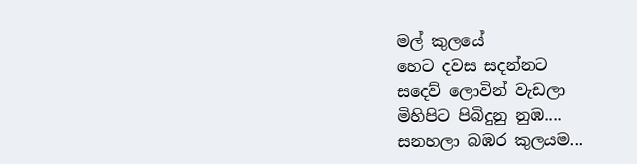මල් කුලයේ
හෙට දවස සදන්නට
සදෙව් ලොවින් වැඩලා
මිහිපිට පිබිදුනු නුඹ....
සනහලා බඹර කුලයම...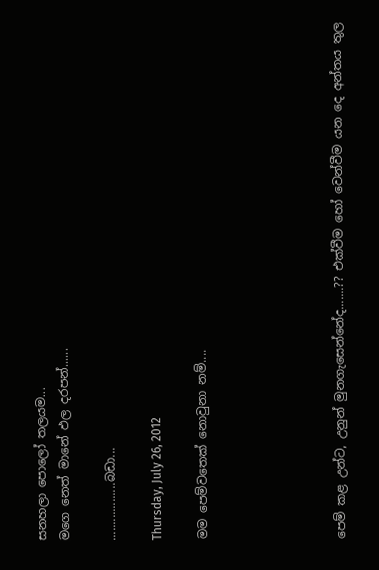සනහලා පොලෝ තලයම...
මගෙ නෙත් මානේ ඵල දරපන්......

..................බඩා...

Thursday, July 26, 2012

මම පෙම්වතෙක් නොවුනා නම්....





පෙම් කළ උන්ට, උනුන් මුනගැසෙන්නේද.......?? එක්වීම හෝ වෙන්වීම යන දෙ අන්තය තුල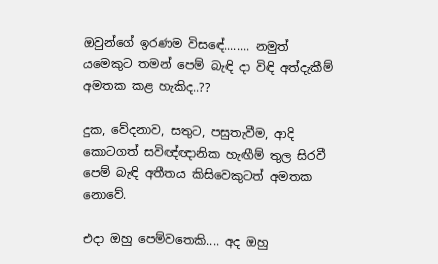ඔවුන්ගේ ඉරණම විසඳේ........ නමුත් යමෙකුට තමන් පෙම් බැඳි දා විඳි අත්දැකීම් අමතක කළ හැකිද..??

දුක, වේදනාව, සතුට, පසුතැවීම, ආදි කොටගත් සවිඥ්ඥානික හැඟීම් තුල සිරවී පෙම් බැඳි අතීතය කිසිවෙකුටත් අමතක නොවේ.

එදා ඔහු පෙම්වතෙකි.... අද ඔහු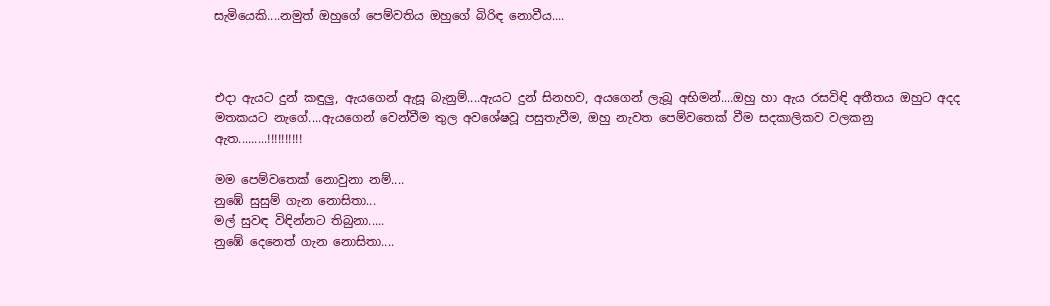සැමියෙකි....නමුත් ඔහුගේ පෙම්වතිය ඔහුගේ බිරිඳ නොවීය....



එදා ඇයට දුන් කඳුලු, ඇයගෙන් ඇසූ බැනුම්....ඇයට දුන් සිනහව, අයගෙන් ලැබූ අභිමන්....ඔහු හා ඇය රසවිඳි අතීතය ඔහුට අදද මතකයට නැගේ....ඇයගෙන් වෙන්වීම තුල අවශේෂවූ පසුතැවීම, ඔහු නැවත පෙම්වතෙක් වීම සදකාලිකව වලකනු ඇත.........!!!!!!!!!!

මම පෙම්වතෙක් නොවුනා නම්....
නුඹේ සුසුම් ගැන නොසිතා...
මල් සුවඳ විඳින්නට තිබුනා.....
නුඹේ දෙනෙත් ගැන නොසිතා....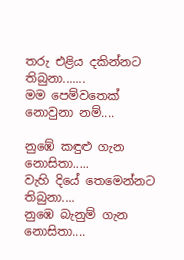තරු එළිය දකින්නට තිබුනා.......
මම පෙම්වතෙක් නොවුනා නම්....

නුඹේ කඳුළු ගැන නොසිතා.....
වැහි දියේ තෙමෙන්නට තිබුනා....
නුඹෙ බැනුම් ගැන නොසිතා....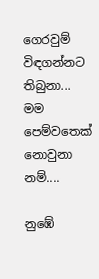ගෙරවුම් විඳගන්නට තිබුනා...
මම පෙම්වතෙක් නොවුනා නම්....

නුඹේ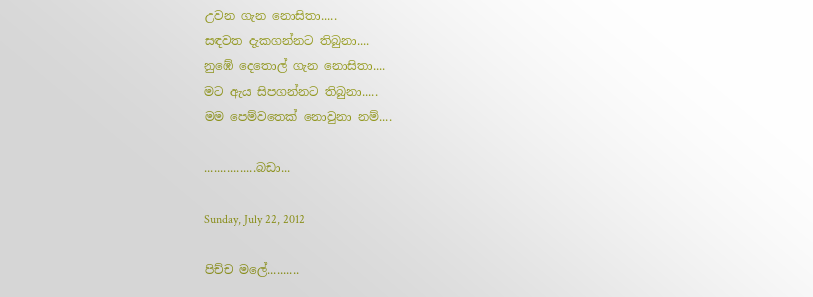උවන ගැන නොසිතා.....
සඳවත දැකගන්නට තිබුනා....
නුඹේ දෙතොල් ගැන නොසිතා....
මට ඇය සිපගන්නට තිබුනා.....
මම පෙම්වතෙක් නොවුනා නම්....

................බඩා...

Sunday, July 22, 2012

පිච්ච මලේ..........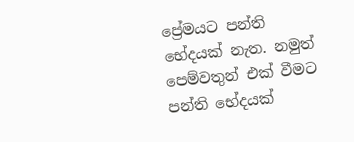ප්‍රේමයට පන්ති භේදයක් නැත. නමුත් පෙම්වතුන් එක් වීමට පන්ති භේදයක්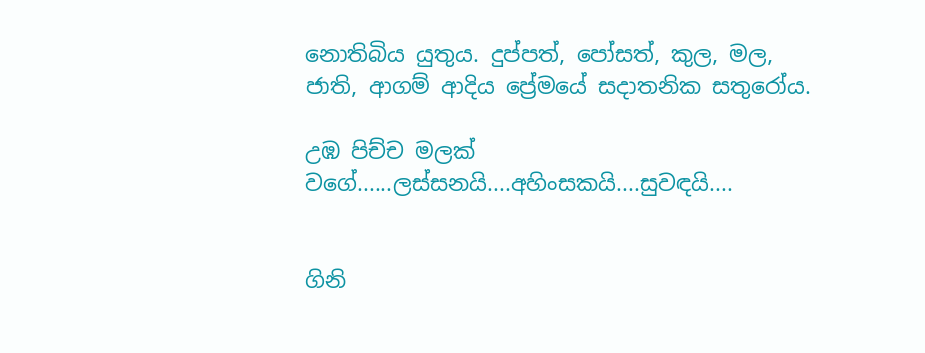නොතිබිය යුතුය. දුප්පත්, පෝසත්, කුල, මල, ජාති, ආගම් ආදිය ප්‍රේමයේ සදාතනික සතුරෝය.

උඹ පිච්ච මලක් වගේ......ලස්සනයි....අහිංසකයි....සුවඳයි....


ගිනි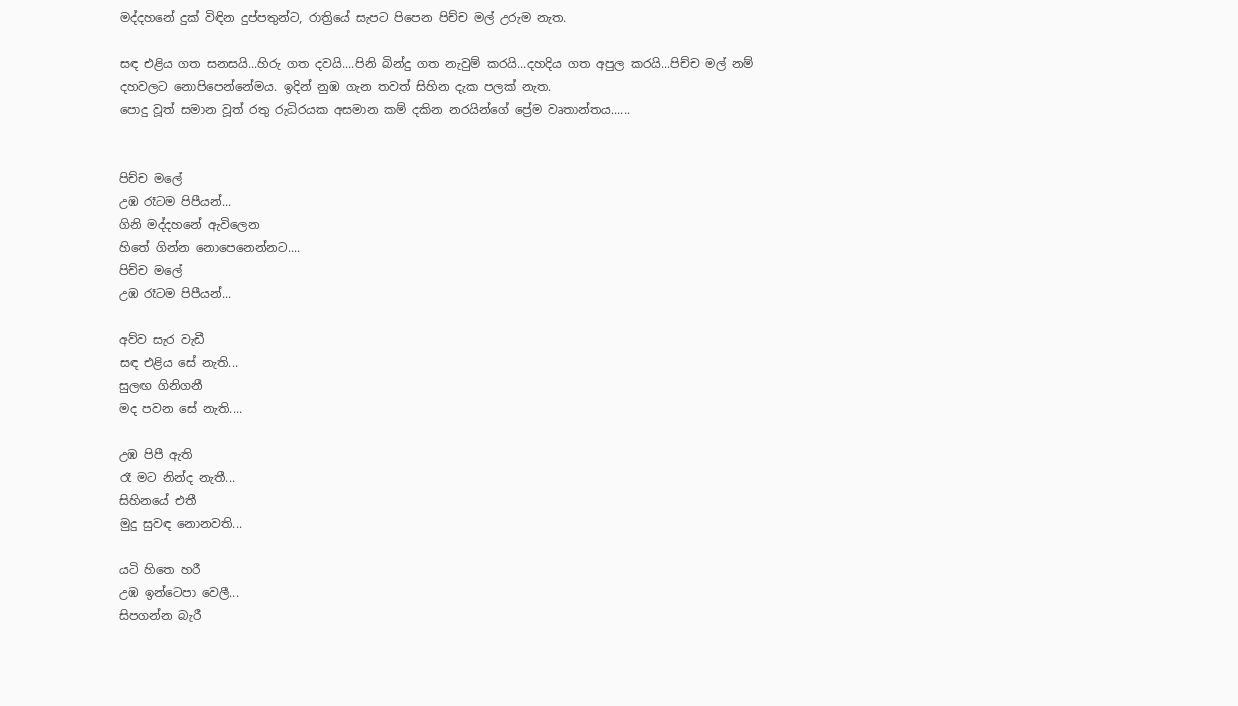මද්දහනේ දුක් විඳින දුප්පතුන්ට, රාත්‍රියේ සැපට පිපෙන පිච්ච මල් උරුම නැත.

සඳ එළිය ගත සනසයි...හිරු ගත දවයි....පිනි බින්දු ගත නැවුම් කරයි...දහදිය ගත අපුල කරයි...පිච්ච මල් නම් දහවලට නොපිපෙන්නේමය. ඉදින් නුඹ ගැන තවත් සිහින දැක පලක් නැත.
පොදු වූත් සමාන වූත් රතු රුධිරයක අසමාන කම් දකින නරයින්ගේ ප්‍රේම වෘතාන්තය......


පිච්ච මලේ
උඹ රෑටම පිපීයන්...
ගිනි මද්දහනේ ඇවිලෙන
හිතේ ගින්න නොපෙනෙන්නට....
පිච්ච මලේ
උඹ රෑටම පිපීයන්...

අව්ව සැර වැඩී
සඳ එළිය සේ නැති...
සුලඟ ගිනිගනී
මද පවන සේ නැති....

උඹ පිපී ඇති
රෑ මට නින්ද නැතී...
සිහිනයේ එතී
මුදු සුවඳ නොනවති...

යටි හිතෙ හරී
උඹ ඉන්ටෙපා වෙලී...
සිපගන්න බැරී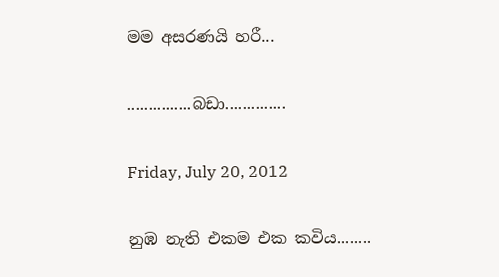මම අසරණයි හරී...

...............බඩා..............

Friday, July 20, 2012

නුඹ නැති එකම එක කවිය........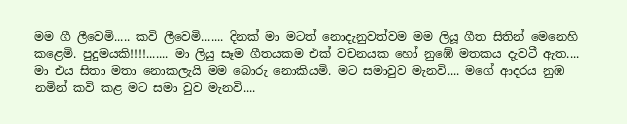මම ගී ලීවෙමි..... කවි ලීවෙමි....... දිනක් මා මටත් නොදැනුවත්වම මම ලියූ ගීත සිතින් මෙනෙහි කළෙමි. පුදුමයකි!!!!....... මා ලියු සෑම ගීතයකම එක් වචනයක හෝ නුඹේ මතකය දැවටී ඇත.... මා එය සිතා මතා නොකලැයි මම බොරු නොකියමි. මට සමාවුව මැනවි.... මගේ ආදරය නුඹ නමින් කවි කළ මට සමා වුව මැනවි....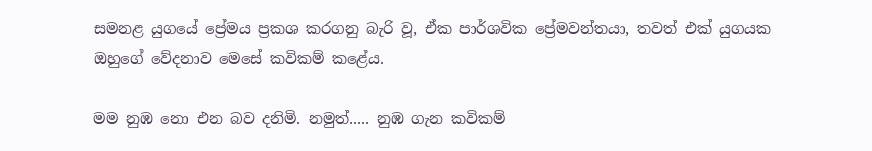සමනළ යුගයේ ප්‍රේමය ප්‍රකශ කරගනු බැරි වූ, ඒක පාර්ශවික ප්‍රේමවන්තයා, තවත් එක් යුගයක ඔහුගේ වේදනාව මෙසේ කවිකම් කළේය.

මම නුඹ නො එන බව දනිමි. නමුත්..... නුඹ ගැන කවිකම්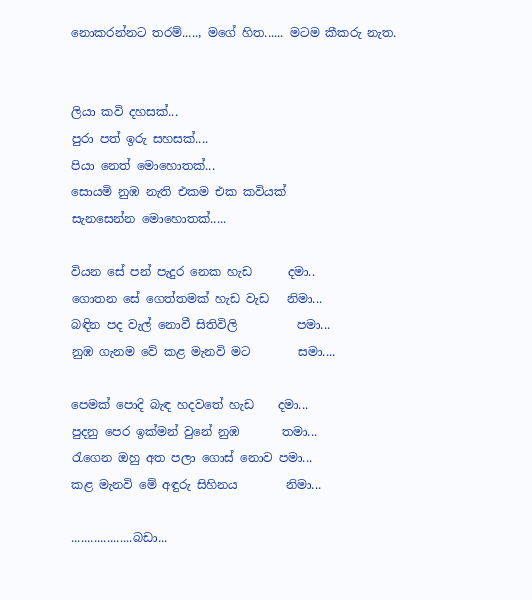නොකරන්නට තරම්....., මගේ හිත...... මටම කීකරු නැත.


ලියා කවි දහසක්...
පුරා පත් ඉරු සහසක්....
පියා නෙත් මොහොතක්...
සොයමි නුඹ නැති එකම එක කවියක්
සැනසෙන්න මොහොතක්.....

වියන සේ පන් පැදුර නෙක හැඩ      දමා..
ගොතන සේ ගෙත්තමක් හැඩ වැඩ   නිමා...
බඳින පද වැල් නොවී සිතිවිලි          පමා...
නුඹ ගැනම වේ කළ මැනවි මට        සමා....

පෙමක් පොදි බැඳ හදවතේ හැඩ    දමා...
පුදනු පෙර ඉක්මන් වුනේ නුඹ       තමා...
රැගෙන ඔහු අත පලා ගොස් නොව පමා...
කළ මැනවි මේ අඳුරු සිහිනය        නිමා...

...................බඩා...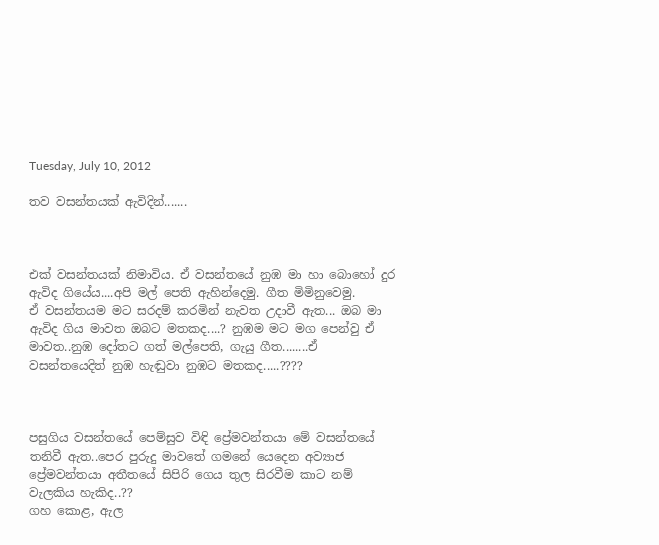Tuesday, July 10, 2012

තව වසන්තයක් ඇවිදින්.......



එක් වසන්තයක් නිමාවිය. ඒ වසන්තයේ නුඹ මා හා බොහෝ දුර ඇවිද ගියේය....අපි මල් පෙති ඇහින්දෙමු. ගීත මිමිනුවෙමු.
ඒ වසන්තයම මට සරදම් කරමින් නැවත උදාවී ඇත... ඔබ මා ඇවිද ගිය මාවත ඔබට මතකද....? නුඹම මට මග පෙන්වු ඒ මාවත..නුඹ දෝතට ගත් මල්පෙති, ගැයු ගීත........ඒ වසන්තයෙදිත් නුඹ හැඬුවා නුඹට මතකද.....????



පසුගිය වසන්තයේ පෙම්සුව විඳි ප්‍රේමවන්තයා මේ වසන්තයේ තනිවී ඇත..පෙර පුරුදු මාවතේ ගමනේ යෙදෙන අව්‍යාජ ප්‍රේමවන්තයා අතීතයේ සිපිරි ගෙය තුල සිරවීම කාට නම් වැලකිය හැකිද..??
ගහ කොළ, ඇල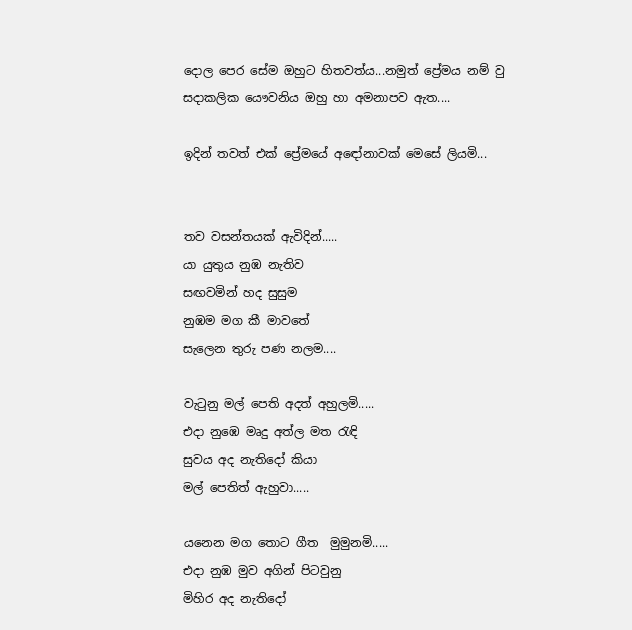දොල පෙර සේම ඔහුට හිතවත්ය...නමුත් ප්‍රේමය නම් වු සදාකලික යෞවනිය ඔහු හා අමනාපව ඇත....

ඉදින් තවත් එක් ප්‍රේමයේ අඳෝනාවක් මෙසේ ලියමි...


තව වසන්තයක් ඇවිදින්.....
යා යුතුය නුඹ නැතිව
සඟවමින් හද සුසුම
නුඹම මග කී මාවතේ
සැලෙන තුරු පණ නලම....

වැටුනු මල් පෙති අදත් අහුලමි.....
එදා නුඹෙ මෘදු අත්ල මත රැඳි
සුවය අද නැතිදෝ කියා
මල් පෙතිත් ඇහුවා.....

යනෙන මග තොට ගීත  මුමුනමි.....
එදා නුඹ මුව අගින් පිටවුනු
මිහිර අද නැතිදෝ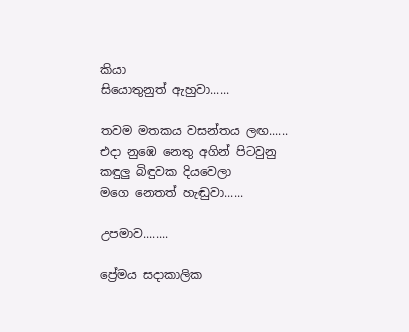කියා
සියොතුනුත් ඇහුවා......

තවම මතකය වසන්තය ලඟ......
එදා නුඹෙ නෙතු අගින් පිටවුනු
කඳුලු බිඳුවක දියවෙලා
මගෙ නෙතත් හැඬුවා......

උපමාව........

ප්‍රේමය සදාකාලික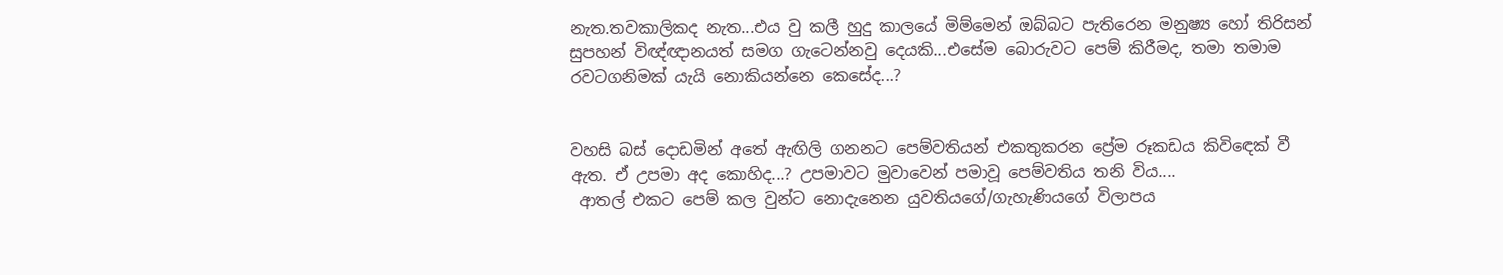නැත.තවකාලිකද නැත...එය වු කලී හුදු කාලයේ මිම්මෙන් ඔබ්බට පැතිරෙන මනුෂ්‍ය හෝ තිරිසන් සුපහන් විඥ්ඥානයත් සමග ගැටෙන්නවු දෙයකි...එසේම බොරුවට පෙම් කිරීමද, තමා තමාම රවටගනිමක් යැයි නොකියන්නෙ කෙසේද...?


වහසි බස් දොඩමින් අතේ ඇඟිලි ගනනට පෙම්වතියන් එකතුකරන ප්‍රේම රූකඩය කිවිඳෙක් වී ඇත. ඒ උපමා අද කොහිද...? උපමාවට මුවාවෙන් පමාවූ පෙම්වතිය තනි විය....
 ආතල් එකට පෙම් කල වුන්ට නොදැනෙන යුවතියගේ/ගැහැණියගේ විලාපය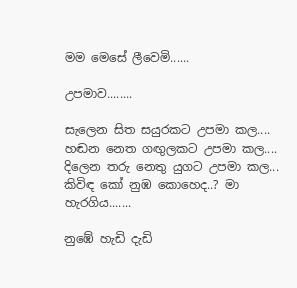මම මෙසේ ලීවෙමි......

උපමාව........

සැලෙන සිත සයුරකට උපමා කල....
හඬන නෙත ගඟුලකට උපමා කල....
දිලෙන තරු නෙතු යුගට උපමා කල...
කිවිඳ කෝ නුඹ කොහෙද..? මා හැරගිය.......

නුඹේ හැඩි දැඩි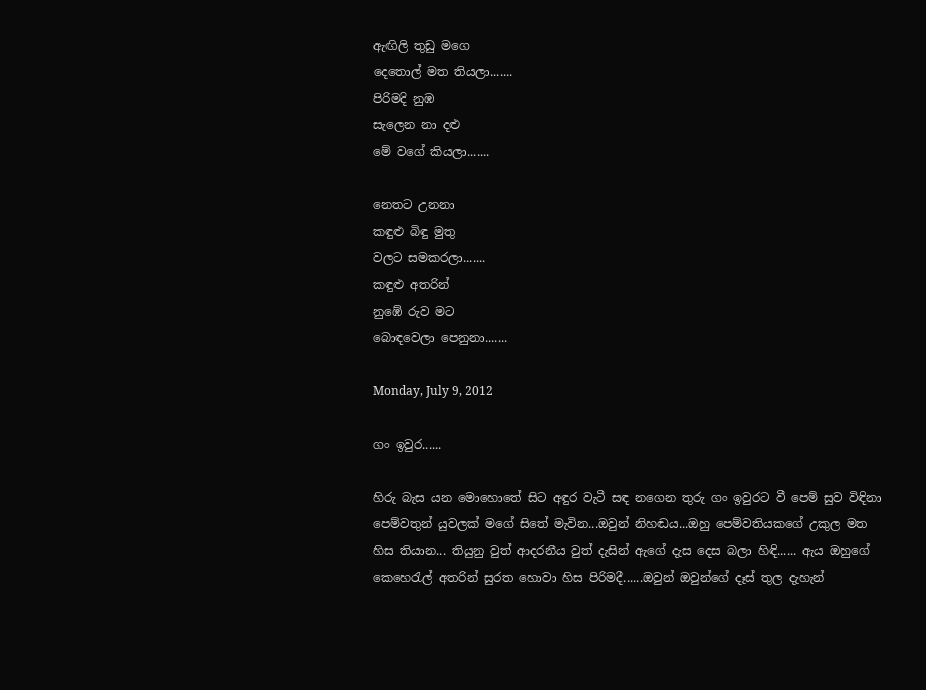ඇඟිලි තුඩු මගෙ
දෙතොල් මත තියලා.......
පිරිමදි නුඹ
සැලෙන නා දළු
මේ වගේ කියලා.......

නෙතට උනනා
කඳුළු බිඳු මුතු
වලට සමකරලා.......
කඳුළු අතරින්
නුඹේ රුව මට
බොඳවෙලා පෙනුනා.......

Monday, July 9, 2012

ගං ඉවුර......

හිරු බැස යන මොහොතේ සිට අඳුර වැටී සඳ නගෙන තුරු ගං ඉවුරට වී පෙම් සුව විඳිනා පෙම්වතුන් යුවලක් මගේ සිතේ මැවින...ඔවුන් නිහඬය...ඔහු පෙම්වතියකගේ උකුල මත හිස තියාන... තියුනු වුත් ආදරනීය වුත් දැසින් ඇගේ දැස දෙස බලා හිඳි...... ඇය ඔහුගේ කෙහෙරැල් අතරින් සුරත හොවා හිස පිරිමදී......ඔවුන් ඔවුන්ගේ දෑස් තුල දැහැන්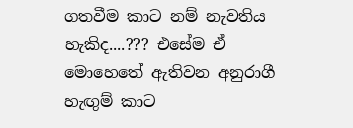ගතවීම කාට නම් නැවතිය හැකිද....??? එසේම ඒ මොහෙතේ ඇතිවන අනුරාගී හැඟුම් කාට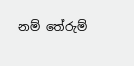නම් තේරුම්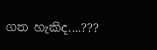ගත හැකිද....???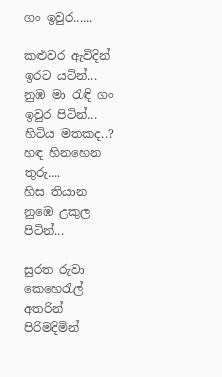ගං ඉවුර......

කළුවර ඇවිදින් ඉරට යටින්...
නුඹ මා රැඳි ගං ඉවුර පිටින්...
හිටිය මතකද..? හඳ හිනහෙන තුරු....
හිස තියාන නුඹෙ උකුල පිටින්...

සුරත රුවා කෙහෙරැල් අතරින්
පිරිමදිමින්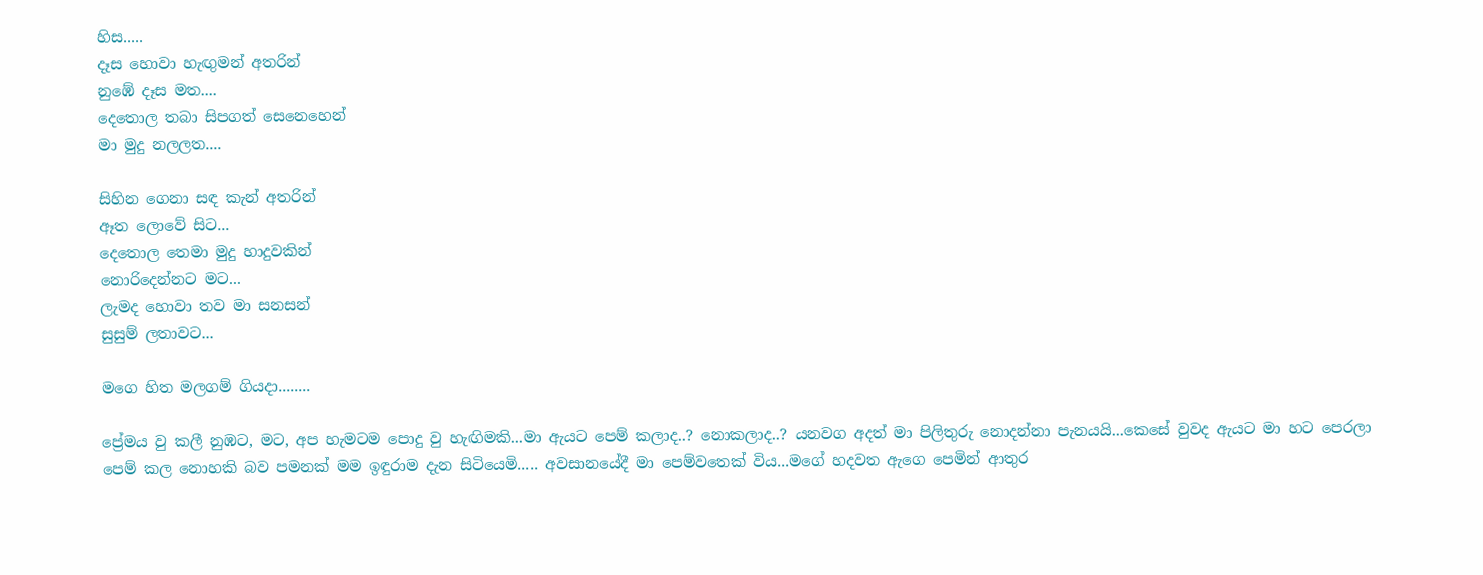හිස.....
දෑස හොවා හැඟුමන් අතරින්
නුඹේ දෑස මත....
දෙතොල තබා සිපගත් සෙනෙහෙන්
මා මුදු නලලත....

සිහින ගෙනා සඳ කැන් අතරින්
ඈත ලොවේ සිට...
දෙතොල තෙමා මුදු හාදුවකින්
නොරිදෙන්නට මට...
ලැමද හොවා තව මා සනසන්
සුසුම් ලතාවට...

මගෙ හිත මලගම් ගියදා........

ප්‍රේමය වු කලී නුඹට, මට, අප හැමටම පොදු වු හැඟිමකි...මා ඇයට පෙම් කලාද..? නොකලාද..? යනවග අදත් මා පිලිතුරු නොදන්නා පැනයයි...කෙසේ වුවද ඇයට මා හට පෙරලා  පෙම් කල නොහකි බව පමනක් මම ඉඳුරාම දැන සිටියෙමි..... අවසානයේදී මා පෙම්වතෙක් විය...මගේ හදවත ඇගෙ පෙමින් ආතුර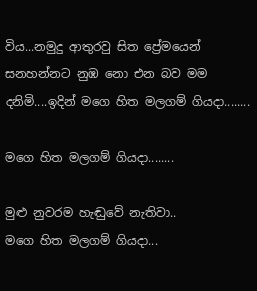විය...නමුදු ආතුරවු සිත ප්‍රේමයෙන් සනහන්නට නුඹ නො එන බව මම දනිමි....ඉදින් මගෙ හිත මලගම් ගියදා........

මගෙ හිත මලගම් ගියදා........

මුළු නුවරම හැඬුවේ නැතිවා..
මගෙ හිත මලගම් ගියදා...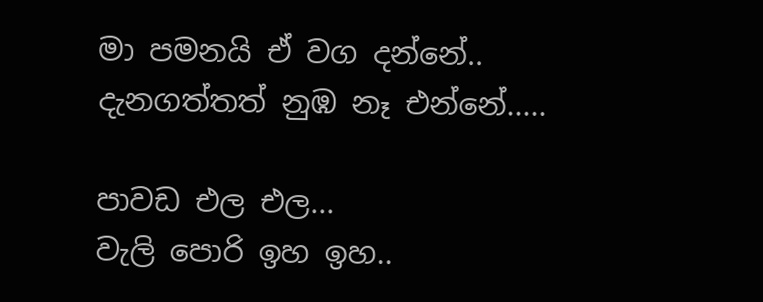මා පමනයි ඒ වග දන්නේ..
දැනගත්තත් නුඹ නෑ එන්නේ.....

පාවඩ එල එල...
වැලි පොරි ඉහ ඉහ..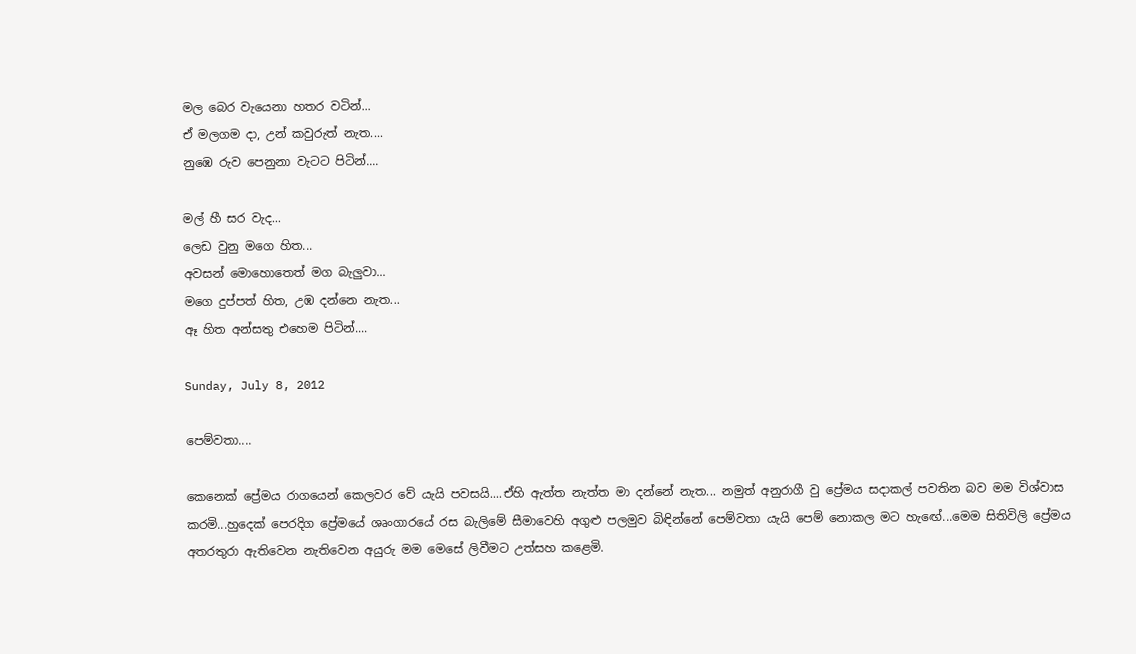මල බෙර වැයෙනා හතර වටින්...
ඒ මලගම දා, උන් කවුරුත් නැත....
නුඹෙ රුව පෙනුනා වැටට පිටින්....

මල් හී සර වැද...
ලෙඩ වුනු මගෙ හිත...
අවසන් මොහොතෙත් මග බැලුවා...
මගෙ දුප්පත් හිත, උඹ දන්නෙ නැත...
ඈ හිත අන්සතු එහෙම පිටින්....

Sunday, July 8, 2012

පෙම්වතා....

කෙනෙක් ප්‍රේමය රාගයෙන් කෙලවර වේ යැයි පවසයි....ඒහි ඇත්ත නැත්ත මා දන්නේ නැත... නමුත් අනුරාගී වු ප්‍රේමය සදාකල් පවතින බව මම විශ්වාස කරමි...හුදෙක් පෙරදිග ප්‍රේමයේ ශෘංගාරයේ රස බැලිමේ සීමාවෙහි අගුළු පලමුව බිඳින්නේ පෙම්වතා යැයි පෙම් නොකල මට හැඟේ...මෙම සිතිවිලි ප්‍රේමය අතරතුරා ඇතිවෙන නැතිවෙන අයුරු මම මෙසේ ලිවීමට උත්සහ කළෙමි.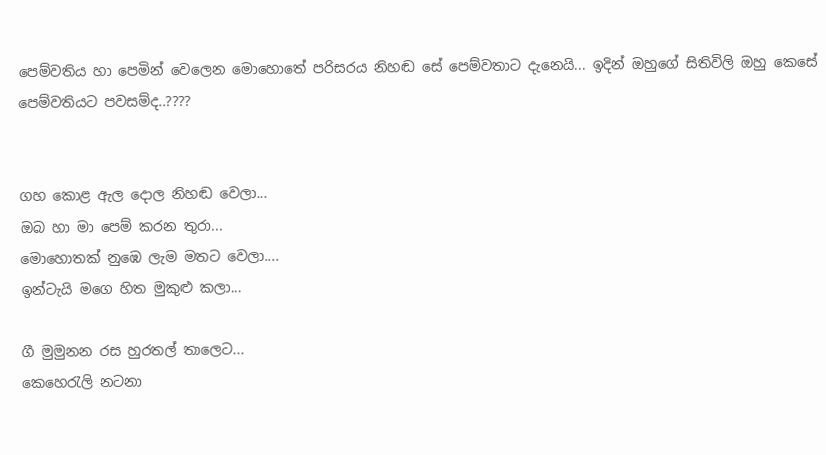පෙම්වතිය හා පෙමින් වෙලෙන මොහොතේ පරිසරය නිහඬ සේ පෙම්වතාට දැනෙයි... ඉදින් ඔහුගේ සිතිවිලි ඔහු කෙසේ පෙම්වතියට පවසම්ද..????


ගහ කොළ ඇල දොල නිහඬ වෙලා...
ඔබ හා මා පෙම් කරන තුරා...
මොහොතක් නුඹෙ ලැම මතට වෙලා....
ඉන්ටැයි මගෙ හිත මුකුළු කලා...

ගී මුමුනන රස හුරතල් තාලෙට...
කෙහෙරැලි නටනා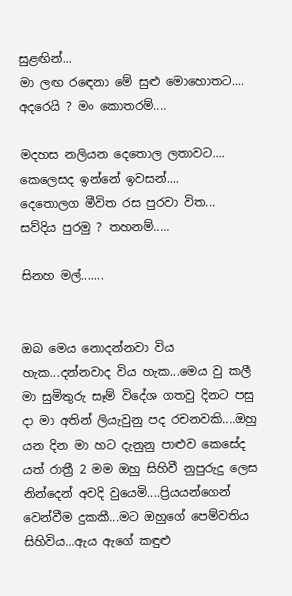සුළඟින්...
මා ලඟ රඳෙනා මේ සුළු මොහොතට....
අදරෙයි ? මං කොතරම්....

මදහස නලියන දෙතොල ලතාවට....
කෙලෙසද ඉන්නේ ඉවසන්....
දෙතොලග මීවිත රස පුරවා විත...
සව්දිය පුරමු ? තහනම්.....

සිනහ මල්.......


ඔබ මෙය නොදන්නවා විය හැක...දන්නවාද විය හැක...මෙය වු කලී මා සුමිතුරු සෑම් විදේශ ගතවු දිනට පසු දා මා අතින් ලියැවුනු පද රචනවකි....ඔහු යන දින මා හට දැනුනු පාළුව කෙසේද යත් රාත්‍රී 2 මම ඔහු සිහිවී නුපුරුදු ලෙස නින්දෙන් අවදි වුයෙමි....ප්‍රියයන්ගෙන් වෙන්වීම දුකකී...මට ඔහුගේ පෙම්වතිය සිහිවිය...ඇය ඇගේ කඳුළු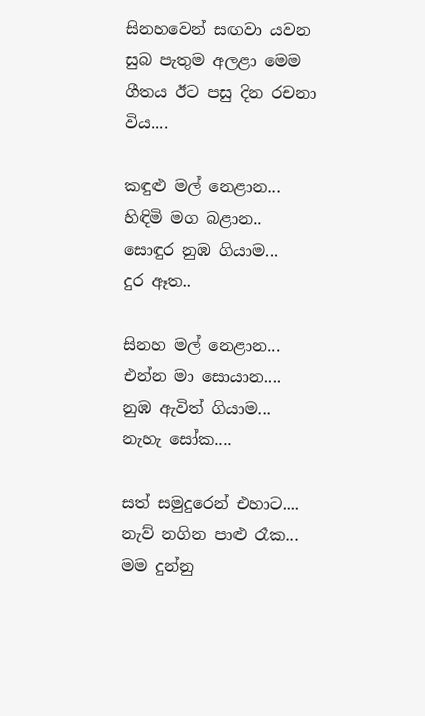සිනහවෙන් සඟවා යවන සුබ පැතුම අලළා මෙම ගීතය ඊට පසු දින රචනා විය....

කඳුළු මල් නෙළාන...
හිඳිමි මග බළාන..
සොඳුර නුඹ ගියාම...
දුර ඈත..

සිනහ මල් නෙළාන...
එන්න මා සොයාන....
නුඹ ඇවිත් ගියාම...
නැහැ සෝක....

සත් සමුදුරෙන් එහාට....
නැව් නගින පාළු රෑක...
මම දුන්නු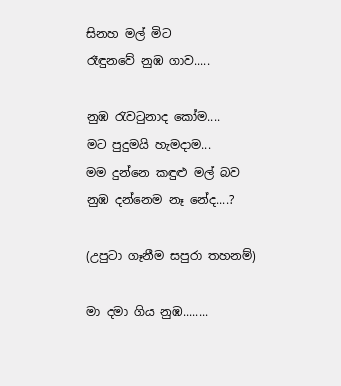සිනහ මල් මිට
රෑඳුනවේ නුඹ ගාව.....

නුඹ රැවටුනාද කෝම....
මට පුදුමයි හැමදාම...
මම දුන්නෙ කඳුළු මල් බව
නුඹ දන්නෙම නෑ නේද....?

(උපුටා ගෑනීම සපුරා තහනම්)

මා දමා ගිය නුඹ........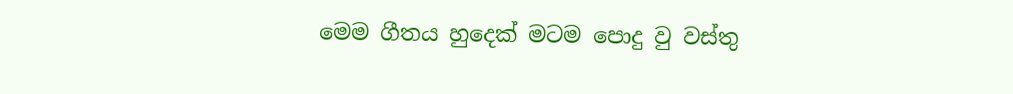මෙම ගීතය හුදෙක් මටම පොදු වු වස්තු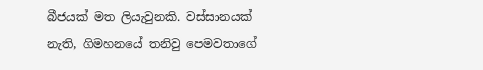බීජයක් මත ලියැවුනකි. වස්සානයක් නැති, ගිමහනයේ තනිවු පෙමවතාගේ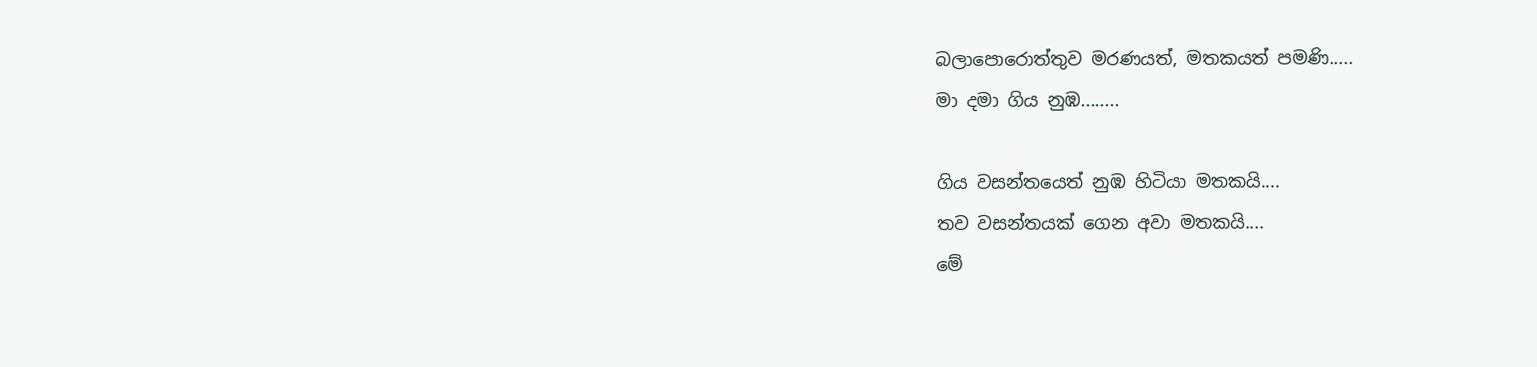බලාපොරොත්තුව මරණයත්, මතකයත් පමණි.....
මා දමා ගිය නුඹ........

ගිය වසන්තයෙත් නුඹ හිටියා මතකයි....
තව වසන්තයක් ගෙන අවා මතකයි....
මේ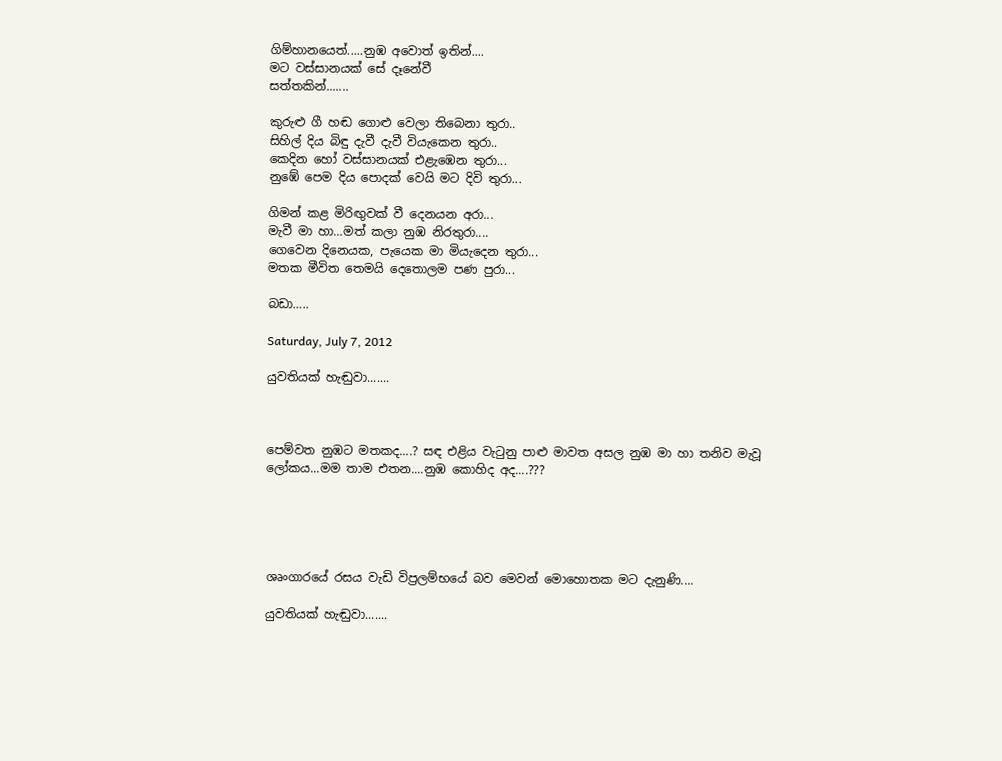ගිම්හානයෙත්.....නුඹ අවොත් ඉතින්....
මට වස්සානයක් සේ දෑනේවී
සත්තකින්.......

කුරුළු ගී හඬ ගොළු වෙලා තිබෙනා තුරා..
සිහිල් දිය බිඳු දැවී දැවී වියැකෙන තුරා..
කෙදින හෝ වස්සානයක් එළැඹෙන තුරා...
නුඹේ පෙම දිය පොදක් වෙයි මට දිවි තුරා...

ගිමන් කළ මිරිඟුවක් වී දෙනයන අරා...
මැවී මා හා…මත් කලා නුඹ නිරතුරා....
ගෙවෙන දිනෙයක, පැයෙක මා මියැදෙන තුරා...
මතක මීවිත තෙමයි දෙතොලම පණ පුරා...

බඩා…..

Saturday, July 7, 2012

යුවතියක් හැඬුවා.......



පෙම්වත නුඹට මතකද....? සඳ එළිය වැටුනු පාළු මාවත අසල නුඹ මා හා තනිව මැවූ ලෝකය...මම තාම එතන....නුඹ කොහිද අද....???





ශෘංගාරයේ රසය වැඩි විප්‍රලම්භයේ බව මෙවන් මොහොතක මට දැනුණි....

යුවතියක් හැඬුවා.......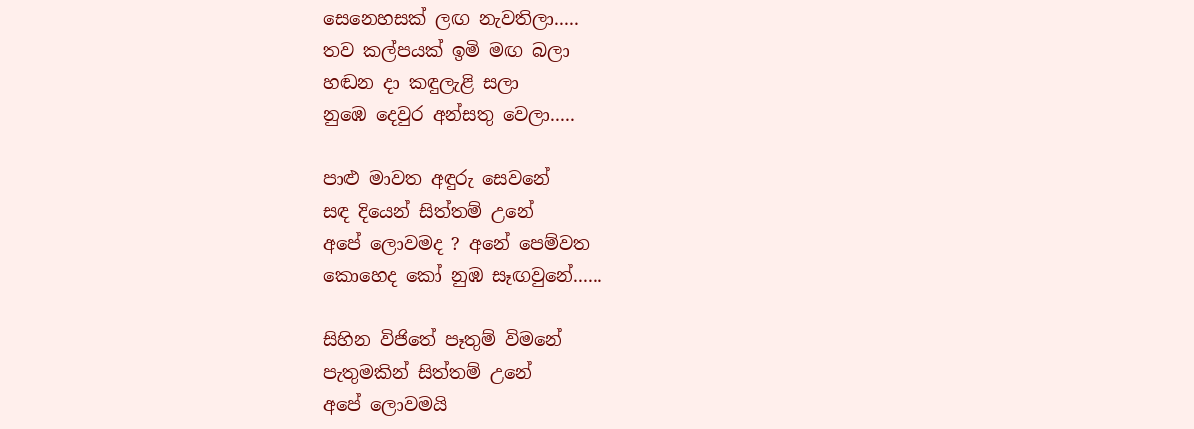සෙනෙහසක් ලඟ නැවතිලා.....
තව කල්පයක් ඉමි මඟ බලා
හඬන දා කඳුලැළි සලා
නුඹෙ දෙවුර අන්සතු වෙලා.....

පාළු මාවත අඳුරු සෙවනේ
සඳ දියෙන් සිත්තම් උනේ
අපේ ලොවමද ? අනේ පෙම්වත
කොහෙද කෝ නුඹ සෑඟවුනේ......

සිහින විජිතේ පෑතුම් විමනේ
පැතුමකින් සිත්තම් උනේ
අපේ ලොවමයි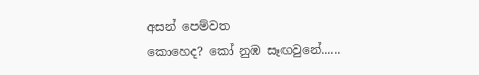අසන් පෙම්වත
කොහෙද? කෝ නුඹ සෑඟවුනේ......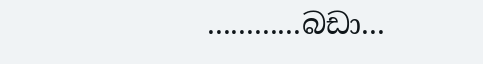............බඩා...